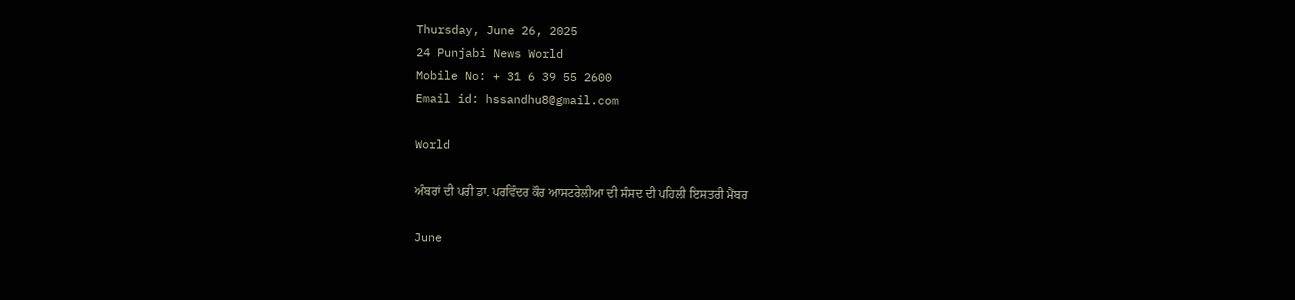Thursday, June 26, 2025
24 Punjabi News World
Mobile No: + 31 6 39 55 2600
Email id: hssandhu8@gmail.com

World

ਅੰਬਰਾਂ ਦੀ ਪਰੀ ਡਾ. ਪਰਵਿੰਦਰ ਕੌਰ ਆਸਟਰੇਲੀਆ ਦੀ ਸੰਸਦ ਦੀ ਪਹਿਲੀ ਇਸਤਰੀ ਮੈਂਬਰ

June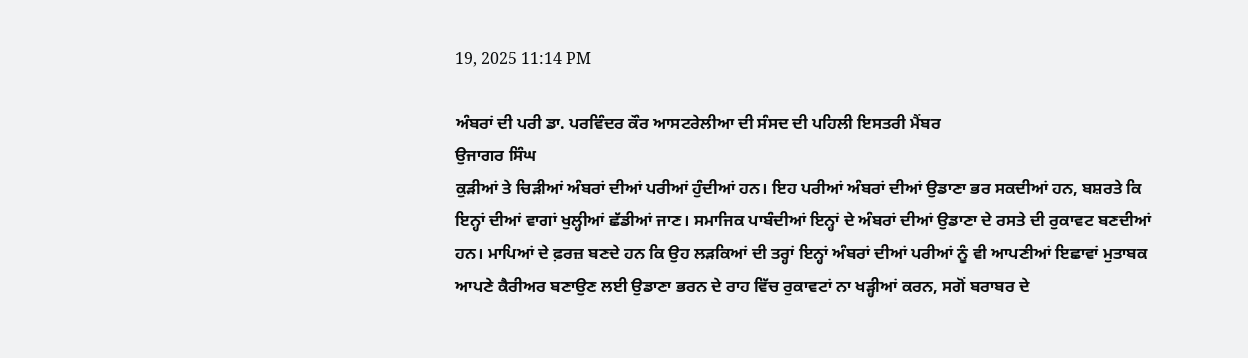19, 2025 11:14 PM

ਅੰਬਰਾਂ ਦੀ ਪਰੀ ਡਾ. ਪਰਵਿੰਦਰ ਕੌਰ ਆਸਟਰੇਲੀਆ ਦੀ ਸੰਸਦ ਦੀ ਪਹਿਲੀ ਇਸਤਰੀ ਮੈਂਬਰ
ਉਜਾਗਰ ਸਿੰਘ
ਕੁੜੀਆਂ ਤੇ ਚਿੜੀਆਂ ਅੰਬਰਾਂ ਦੀਆਂ ਪਰੀਆਂ ਹੁੰਦੀਆਂ ਹਨ। ਇਹ ਪਰੀਆਂ ਅੰਬਰਾਂ ਦੀਆਂ ਉਡਾਣਾ ਭਰ ਸਕਦੀਆਂ ਹਨ, ਬਸ਼ਰਤੇ ਕਿ
ਇਨ੍ਹਾਂ ਦੀਆਂ ਵਾਗਾਂ ਖੁਲ੍ਹੀਆਂ ਛੱਡੀਆਂ ਜਾਣ। ਸਮਾਜਿਕ ਪਾਬੰਦੀਆਂ ਇਨ੍ਹਾਂ ਦੇ ਅੰਬਰਾਂ ਦੀਆਂ ਉਡਾਣਾ ਦੇ ਰਸਤੇ ਦੀ ਰੁਕਾਵਟ ਬਣਦੀਆਂ
ਹਨ। ਮਾਪਿਆਂ ਦੇ ਫ਼ਰਜ਼ ਬਣਦੇ ਹਨ ਕਿ ਉਹ ਲੜਕਿਆਂ ਦੀ ਤਰ੍ਹਾਂ ਇਨ੍ਹਾਂ ਅੰਬਰਾਂ ਦੀਆਂ ਪਰੀਆਂ ਨੂੰ ਵੀ ਆਪਣੀਆਂ ਇਛਾਵਾਂ ਮੁਤਾਬਕ
ਆਪਣੇ ਕੈਰੀਅਰ ਬਣਾਉਣ ਲਈ ਉਡਾਣਾ ਭਰਨ ਦੇ ਰਾਹ ਵਿੱਚ ਰੁਕਾਵਟਾਂ ਨਾ ਖੜ੍ਹੀਆਂ ਕਰਨ, ਸਗੋਂ ਬਰਾਬਰ ਦੇ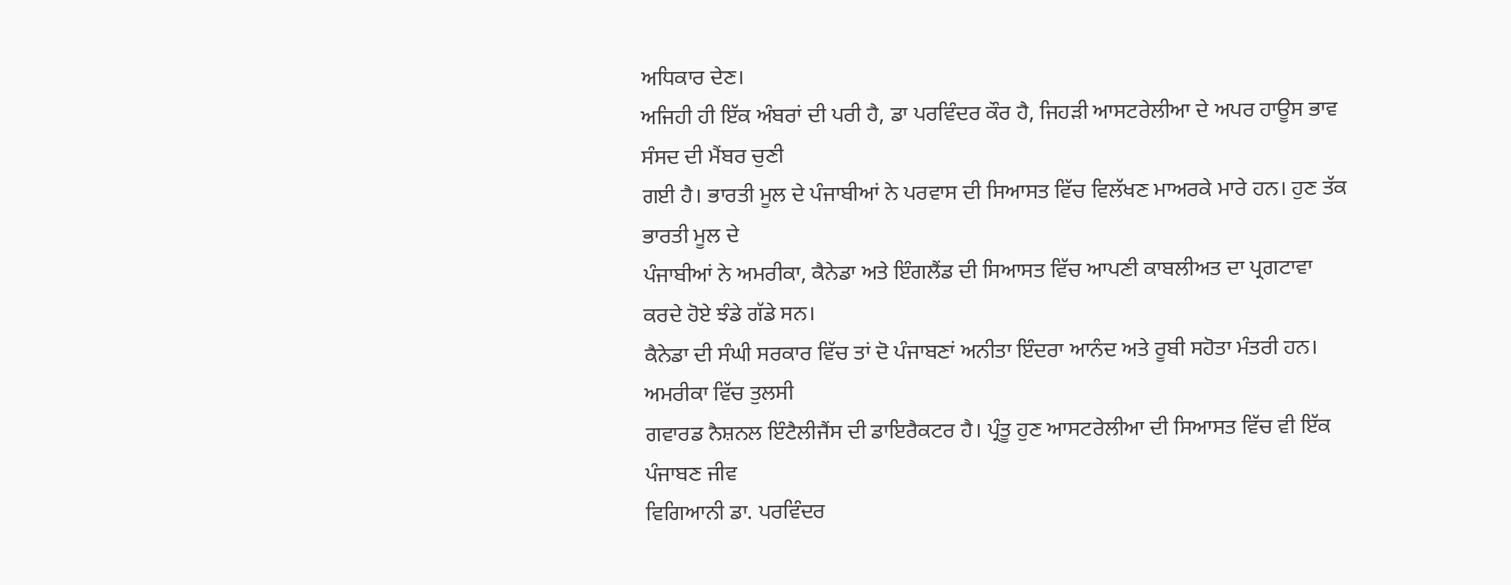ਅਧਿਕਾਰ ਦੇਣ।
ਅਜਿਹੀ ਹੀ ਇੱਕ ਅੰਬਰਾਂ ਦੀ ਪਰੀ ਹੈ, ਡਾ ਪਰਵਿੰਦਰ ਕੌਰ ਹੈ, ਜਿਹੜੀ ਆਸਟਰੇਲੀਆ ਦੇ ਅਪਰ ਹਾਊਸ ਭਾਵ ਸੰਸਦ ਦੀ ਮੈਂਬਰ ਚੁਣੀ
ਗਈ ਹੈ। ਭਾਰਤੀ ਮੂਲ ਦੇ ਪੰਜਾਬੀਆਂ ਨੇ ਪਰਵਾਸ ਦੀ ਸਿਆਸਤ ਵਿੱਚ ਵਿਲੱਖਣ ਮਾਅਰਕੇ ਮਾਰੇ ਹਨ। ਹੁਣ ਤੱਕ ਭਾਰਤੀ ਮੂਲ ਦੇ
ਪੰਜਾਬੀਆਂ ਨੇ ਅਮਰੀਕਾ, ਕੈਨੇਡਾ ਅਤੇ ਇੰਗਲੈਂਡ ਦੀ ਸਿਆਸਤ ਵਿੱਚ ਆਪਣੀ ਕਾਬਲੀਅਤ ਦਾ ਪ੍ਰਗਟਾਵਾ ਕਰਦੇ ਹੋਏ ਝੰਡੇ ਗੱਡੇ ਸਨ।
ਕੈਨੇਡਾ ਦੀ ਸੰਘੀ ਸਰਕਾਰ ਵਿੱਚ ਤਾਂ ਦੋ ਪੰਜਾਬਣਾਂ ਅਨੀਤਾ ਇੰਦਰਾ ਆਨੰਦ ਅਤੇ ਰੂਬੀ ਸਹੋਤਾ ਮੰਤਰੀ ਹਨ। ਅਮਰੀਕਾ ਵਿੱਚ ਤੁਲਸੀ
ਗਵਾਰਡ ਨੈਸ਼ਨਲ ਇੰਟੈਲੀਜੈਂਸ ਦੀ ਡਾਇਰੈਕਟਰ ਹੈ। ਪ੍ਰੰਤੂ ਹੁਣ ਆਸਟਰੇਲੀਆ ਦੀ ਸਿਆਸਤ ਵਿੱਚ ਵੀ ਇੱਕ ਪੰਜਾਬਣ ਜੀਵ
ਵਿਗਿਆਨੀ ਡਾ. ਪਰਵਿੰਦਰ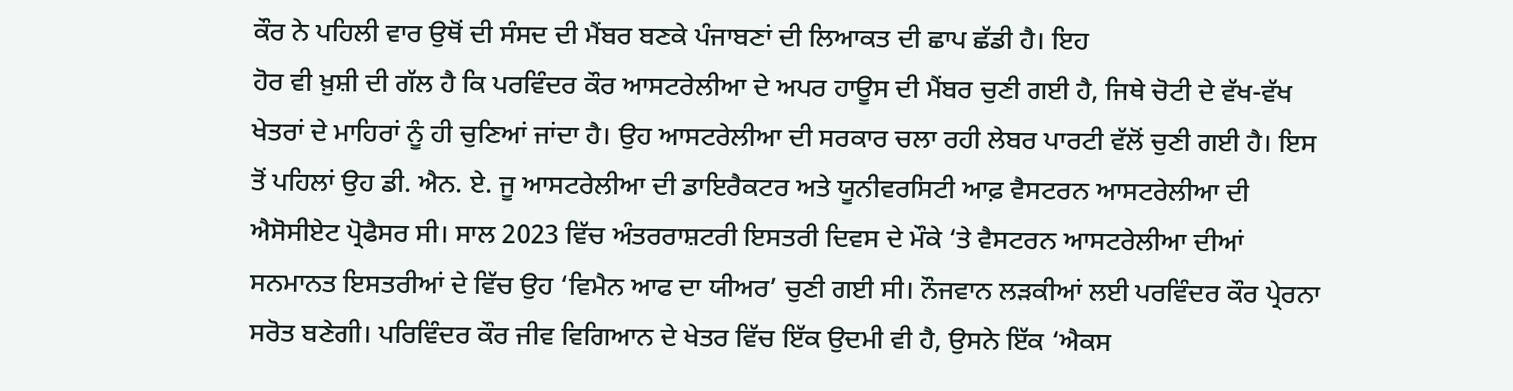ਕੌਰ ਨੇ ਪਹਿਲੀ ਵਾਰ ਉਥੋਂ ਦੀ ਸੰਸਦ ਦੀ ਮੈਂਬਰ ਬਣਕੇ ਪੰਜਾਬਣਾਂ ਦੀ ਲਿਆਕਤ ਦੀ ਛਾਪ ਛੱਡੀ ਹੈ। ਇਹ
ਹੋਰ ਵੀ ਖ਼ੁਸ਼ੀ ਦੀ ਗੱਲ ਹੈ ਕਿ ਪਰਵਿੰਦਰ ਕੌਰ ਆਸਟਰੇਲੀਆ ਦੇ ਅਪਰ ਹਾਊਸ ਦੀ ਮੈਂਬਰ ਚੁਣੀ ਗਈ ਹੈ, ਜਿਥੇ ਚੋਟੀ ਦੇ ਵੱਖ-ਵੱਖ
ਖੇਤਰਾਂ ਦੇ ਮਾਹਿਰਾਂ ਨੂੰ ਹੀ ਚੁਣਿਆਂ ਜਾਂਦਾ ਹੈ। ਉਹ ਆਸਟਰੇਲੀਆ ਦੀ ਸਰਕਾਰ ਚਲਾ ਰਹੀ ਲੇਬਰ ਪਾਰਟੀ ਵੱਲੋਂ ਚੁਣੀ ਗਈ ਹੈ। ਇਸ
ਤੋਂ ਪਹਿਲਾਂ ਉਹ ਡੀ. ਐਨ. ਏ. ਜੂ ਆਸਟਰੇਲੀਆ ਦੀ ਡਾਇਰੈਕਟਰ ਅਤੇ ਯੂਨੀਵਰਸਿਟੀ ਆਫ਼ ਵੈਸਟਰਨ ਆਸਟਰੇਲੀਆ ਦੀ
ਐਸੋਸੀਏਟ ਪ੍ਰੋਫੈਸਰ ਸੀ। ਸਾਲ 2023 ਵਿੱਚ ਅੰਤਰਰਾਸ਼ਟਰੀ ਇਸਤਰੀ ਦਿਵਸ ਦੇ ਮੌਕੇ ‘ਤੇ ਵੈਸਟਰਨ ਆਸਟਰੇਲੀਆ ਦੀਆਂ
ਸਨਮਾਨਤ ਇਸਤਰੀਆਂ ਦੇ ਵਿੱਚ ਉਹ ‘ਵਿਮੈਨ ਆਫ ਦਾ ਯੀਅਰ’ ਚੁਣੀ ਗਈ ਸੀ। ਨੌਜਵਾਨ ਲੜਕੀਆਂ ਲਈ ਪਰਵਿੰਦਰ ਕੌਰ ਪ੍ਰੇਰਨਾ
ਸਰੋਤ ਬਣੇਗੀ। ਪਰਿਵਿੰਦਰ ਕੌਰ ਜੀਵ ਵਿਗਿਆਨ ਦੇ ਖੇਤਰ ਵਿੱਚ ਇੱਕ ਉਦਮੀ ਵੀ ਹੈ, ਉਸਨੇ ਇੱਕ ‘ਐਕਸ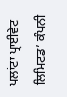ਪਲਾਂਟਾ ਪ੍ਰਾਈਵੇਟ
ਲਿਮਿਟਡ’ ਕੰਪਨੀ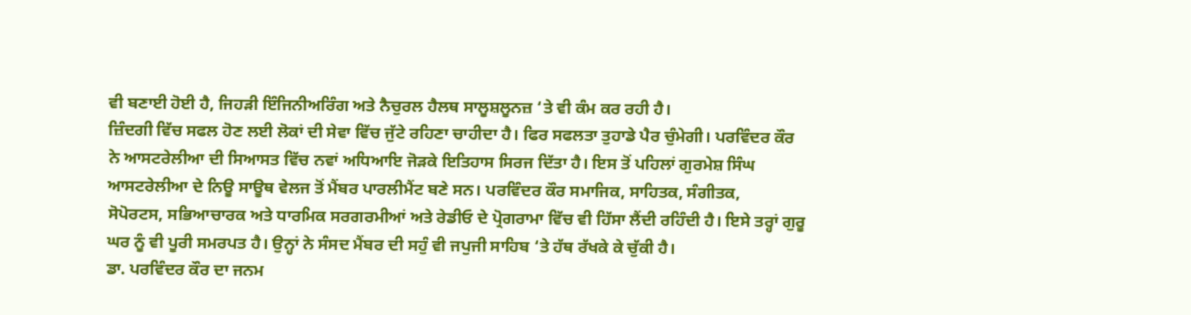ਵੀ ਬਣਾਈ ਹੋਈ ਹੈ, ਜਿਹੜੀ ਇੰਜਿਨੀਅਰਿੰਗ ਅਤੇ ਨੈਚੁਰਲ ਹੈਲਥ ਸਾਲੂਸ਼ਲੂਨਜ਼ ‘ਤੇ ਵੀ ਕੰਮ ਕਰ ਰਹੀ ਹੈ।
ਜ਼ਿੰਦਗੀ ਵਿੱਚ ਸਫਲ ਹੋਣ ਲਈ ਲੋਕਾਂ ਦੀ ਸੇਵਾ ਵਿੱਚ ਜੁੱਟੇ ਰਹਿਣਾ ਚਾਹੀਦਾ ਹੈ। ਫਿਰ ਸਫਲਤਾ ਤੁਹਾਡੇ ਪੈਰ ਚੁੰਮੇਗੀ। ਪਰਵਿੰਦਰ ਕੌਰ
ਨੇ ਆਸਟਰੇਲੀਆ ਦੀ ਸਿਆਸਤ ਵਿੱਚ ਨਵਾਂ ਅਧਿਆਇ ਜੋੜਕੇ ਇਤਿਹਾਸ ਸਿਰਜ ਦਿੱਤਾ ਹੈ। ਇਸ ਤੋਂ ਪਹਿਲਾਂ ਗੁਰਮੇਸ਼ ਸਿੰਘ
ਆਸਟਰੇਲੀਆ ਦੇ ਨਿਊ ਸਾਊਥ ਵੇਲਜ ਤੋਂ ਮੈਂਬਰ ਪਾਰਲੀਮੈਂਟ ਬਣੇ ਸਨ। ਪਰਵਿੰਦਰ ਕੌਰ ਸਮਾਜਿਕ, ਸਾਹਿਤਕ, ਸੰਗੀਤਕ,
ਸੋਪੋਰਟਸ, ਸਭਿਆਚਾਰਕ ਅਤੇ ਧਾਰਮਿਕ ਸਰਗਰਮੀਆਂ ਅਤੇ ਰੇਡੀਓ ਦੇ ਪ੍ਰੋਗਰਾਮਾ ਵਿੱਚ ਵੀ ਹਿੱਸਾ ਲੈਂਦੀ ਰਹਿੰਦੀ ਹੈ। ਇਸੇ ਤਰ੍ਹਾਂ ਗੁਰੂ
ਘਰ ਨੂੰ ਵੀ ਪੂਰੀ ਸਮਰਪਤ ਹੈ। ਉਨ੍ਹਾਂ ਨੇ ਸੰਸਦ ਮੈਂਬਰ ਦੀ ਸਹੁੰ ਵੀ ਜਪੁਜੀ ਸਾਹਿਬ ‘ਤੇ ਹੱਥ ਰੱਖਕੇ ਕੇ ਚੁੱਕੀ ਹੈ।
ਡਾ. ਪਰਵਿੰਦਰ ਕੌਰ ਦਾ ਜਨਮ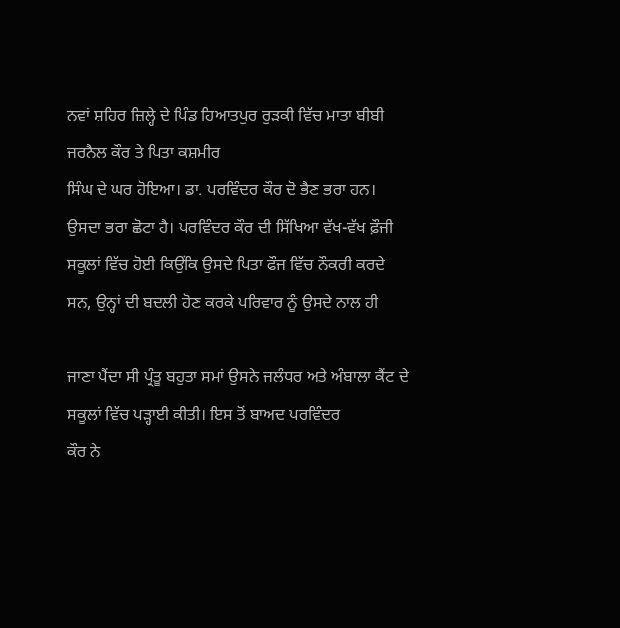ਨਵਾਂ ਸ਼ਹਿਰ ਜ਼ਿਲ੍ਹੇ ਦੇ ਪਿੰਡ ਹਿਆਤਪੁਰ ਰੁੜਕੀ ਵਿੱਚ ਮਾਤਾ ਬੀਬੀ ਜਰਨੈਲ ਕੌਰ ਤੇ ਪਿਤਾ ਕਸ਼ਮੀਰ
ਸਿੰਘ ਦੇ ਘਰ ਹੋਇਆ। ਡਾ. ਪਰਵਿੰਦਰ ਕੌਰ ਦੋ ਭੈਣ ਭਰਾ ਹਨ। ਉਸਦਾ ਭਰਾ ਛੋਟਾ ਹੈ। ਪਰਵਿੰਦਰ ਕੌਰ ਦੀ ਸਿੱਖਿਆ ਵੱਖ-ਵੱਖ ਫ਼ੌਜੀ
ਸਕੂਲਾਂ ਵਿੱਚ ਹੋਈ ਕਿਉਂਕਿ ਉਸਦੇ ਪਿਤਾ ਫੌਜ ਵਿੱਚ ਨੌਕਰੀ ਕਰਦੇ ਸਨ, ਉਨ੍ਹਾਂ ਦੀ ਬਦਲੀ ਹੋਣ ਕਰਕੇ ਪਰਿਵਾਰ ਨੂੰ ਉਸਦੇ ਨਾਲ ਹੀ

ਜਾਣਾ ਪੈਂਦਾ ਸੀ ਪ੍ਰੰਤੂ ਬਹੁਤਾ ਸਮਾਂ ਉਸਨੇ ਜਲੰਧਰ ਅਤੇ ਅੰਬਾਲਾ ਕੈਂਟ ਦੇ ਸਕੂਲਾਂ ਵਿੱਚ ਪੜ੍ਹਾਈ ਕੀਤੀ। ਇਸ ਤੋਂ ਬਾਅਦ ਪਰਵਿੰਦਰ
ਕੌਰ ਨੇ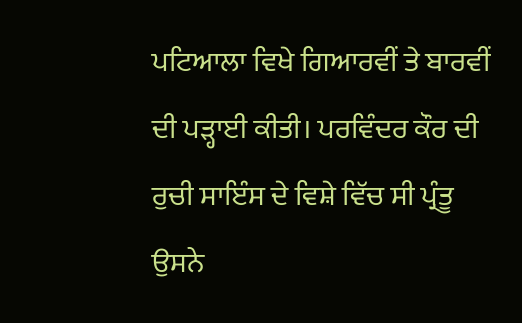ਪਟਿਆਲਾ ਵਿਖੇ ਗਿਆਰਵੀਂ ਤੇ ਬਾਰਵੀਂ ਦੀ ਪੜ੍ਹਾਈ ਕੀਤੀ। ਪਰਵਿੰਦਰ ਕੌਰ ਦੀ ਰੁਚੀ ਸਾਇੰਸ ਦੇ ਵਿਸ਼ੇ ਵਿੱਚ ਸੀ ਪ੍ਰੰਤੂ ਉਸਨੇ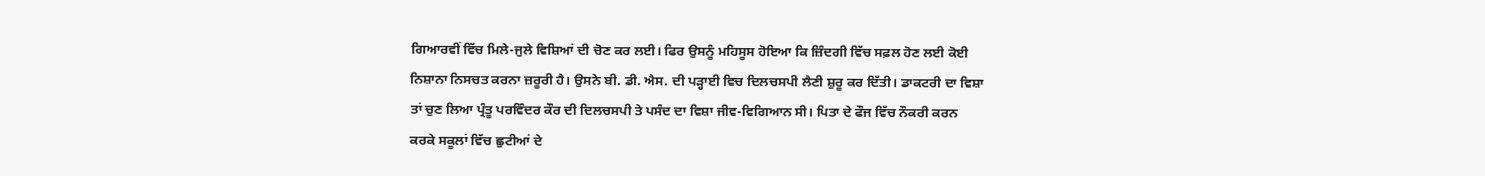ਗਿਆਰਵੀਂ ਵਿੱਚ ਮਿਲੇ-ਜੁਲੇ ਵਿਸ਼ਿਆਂ ਦੀ ਚੋਣ ਕਰ ਲਈ। ਫਿਰ ਉਸਨੂੰ ਮਹਿਸੂਸ ਹੋਇਆ ਕਿ ਜ਼ਿੰਦਗੀ ਵਿੱਚ ਸਫ਼ਲ ਹੋਣ ਲਈ ਕੋਈ
ਨਿਸ਼ਾਨਾ ਨਿਸਚਤ ਕਰਨਾ ਜ਼ਰੂਰੀ ਹੈ। ਉਸਨੇ ਬੀ. ਡੀ. ਐਸ. ਦੀ ਪੜ੍ਹਾਈ ਵਿਚ ਦਿਲਚਸਪੀ ਲੈਣੀ ਸ਼ੁਰੂ ਕਰ ਦਿੱਤੀ। ਡਾਕਟਰੀ ਦਾ ਵਿਸ਼ਾ
ਤਾਂ ਚੁਣ ਲਿਆ ਪ੍ਰੰਤੂ ਪਰਵਿੰਦਰ ਕੌਰ ਦੀ ਦਿਲਚਸਪੀ ਤੇ ਪਸੰਦ ਦਾ ਵਿਸ਼ਾ ਜੀਵ-ਵਿਗਿਆਨ ਸੀ। ਪਿਤਾ ਦੇ ਫੌਜ ਵਿੱਚ ਨੌਕਰੀ ਕਰਨ
ਕਰਕੇ ਸਕੂਲਾਂ ਵਿੱਚ ਛੁਟੀਆਂ ਦੇ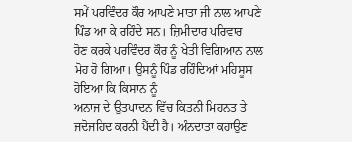ਸਮੇਂ ਪਰਵਿੰਦਰ ਕੌਰ ਆਪਣੇ ਮਾਤਾ ਜੀ ਨਾਲ ਆਪਣੇ ਪਿੰਡ ਆ ਕੇ ਰਹਿੰਦੇ ਸਨ। ਜ਼ਿਮੀਦਾਰ ਪਰਿਵਾਰ
ਹੋਣ ਕਰਕੇ ਪਰਵਿੰਦਰ ਕੌਰ ਨੂੰ ਖੇਤੀ ਵਿਗਿਆਨ ਨਾਲ ਮੋਹ ਹੋ ਗਿਆ। ਉਸਨੂੰ ਪਿੰਡ ਰਹਿੰਦਿਆਂ ਮਹਿਸੂਸ ਹੋਇਆ ਕਿ ਕਿਸਾਨ ਨੂੰ
ਅਨਾਜ ਦੇ ਉਤਪਾਦਨ ਵਿੱਚ ਕਿਤਨੀ ਮਿਹਨਤ ਤੇ ਜਦੋਜਹਿਦ ਕਰਨੀ ਪੈਂਦੀ ਹੈ। ਅੰਨਦਾਤਾ ਕਹਾਉਣ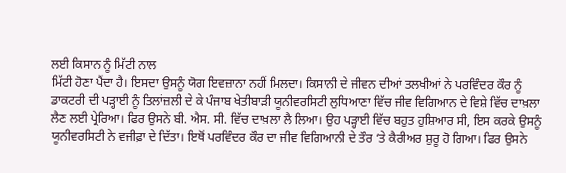ਲਈ ਕਿਸਾਨ ਨੂੰ ਮਿੱਟੀ ਨਾਲ
ਮਿੱਟੀ ਹੋਣਾ ਪੈਂਦਾ ਹੈ। ਇਸਦਾ ਉਸਨੂੰ ਯੋਗ ਇਵਜ਼ਾਨਾ ਨਹੀਂ ਮਿਲਦਾ। ਕਿਸਾਨੀ ਦੇ ਜੀਵਨ ਦੀਆਂ ਤਲਖੀਆਂ ਨੇ ਪਰਵਿੰਦਰ ਕੌਰ ਨੂੰ
ਡਾਕਟਰੀ ਦੀ ਪੜ੍ਹਾਈ ਨੂੰ ਤਿਲਾਂਜ਼ਲੀ ਦੇ ਕੇ ਪੰਜਾਬ ਖੇਤੀਬਾੜੀ ਯੂਨੀਵਰਸਿਟੀ ਲੁਧਿਆਣਾ ਵਿੱਚ ਜੀਵ ਵਿਗਿਆਨ ਦੇ ਵਿਸ਼ੇ ਵਿੱਚ ਦਾਖ਼ਲਾ
ਲੈਣ ਲਈ ਪ੍ਰੇਰਿਆ। ਫਿਰ ਉਸਨੇ ਬੀ. ਐਸ. ਸੀ. ਵਿੱਚ ਦਾਖ਼ਲਾ ਲੈ ਲਿਆ। ਉਹ ਪੜ੍ਹਾਈ ਵਿੱਚ ਬਹੁਤ ਹੁਸ਼ਿਆਰ ਸੀ, ਇਸ ਕਰਕੇ ਉਸਨੂੰ
ਯੂਨੀਵਰਸਿਟੀ ਨੇ ਵਜੀਫ਼ਾ ਦੇ ਦਿੱਤਾ। ਇਥੋਂ ਪਰਵਿੰਦਰ ਕੌਰ ਦਾ ਜੀਵ ਵਿਗਿਆਨੀ ਦੇ ਤੌਰ ‘ਤੇ ਕੈਰੀਅਰ ਸ਼ੁਰੂ ਹੋ ਗਿਆ। ਫਿਰ ਉਸਨੇ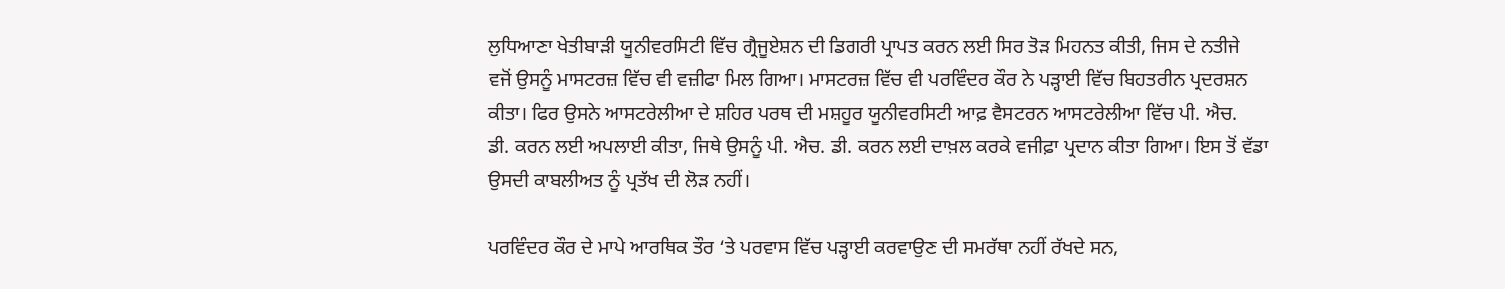ਲੁਧਿਆਣਾ ਖੇਤੀਬਾੜੀ ਯੂਨੀਵਰਸਿਟੀ ਵਿੱਚ ਗ੍ਰੈਜੂਏਸ਼ਨ ਦੀ ਡਿਗਰੀ ਪ੍ਰਾਪਤ ਕਰਨ ਲਈ ਸਿਰ ਤੋੜ ਮਿਹਨਤ ਕੀਤੀ, ਜਿਸ ਦੇ ਨਤੀਜੇ
ਵਜੋਂ ਉਸਨੂੰ ਮਾਸਟਰਜ਼ ਵਿੱਚ ਵੀ ਵਜ਼ੀਫਾ ਮਿਲ ਗਿਆ। ਮਾਸਟਰਜ਼ ਵਿੱਚ ਵੀ ਪਰਵਿੰਦਰ ਕੌਰ ਨੇ ਪੜ੍ਹਾਈ ਵਿੱਚ ਬਿਹਤਰੀਨ ਪ੍ਰਦਰਸ਼ਨ
ਕੀਤਾ। ਫਿਰ ਉਸਨੇ ਆਸਟਰੇਲੀਆ ਦੇ ਸ਼ਹਿਰ ਪਰਥ ਦੀ ਮਸ਼ਹੂਰ ਯੂਨੀਵਰਸਿਟੀ ਆਫ਼ ਵੈਸਟਰਨ ਆਸਟਰੇਲੀਆ ਵਿੱਚ ਪੀ. ਐਚ.
ਡੀ. ਕਰਨ ਲਈ ਅਪਲਾਈ ਕੀਤਾ, ਜਿਥੇ ਉਸਨੂੰ ਪੀ. ਐਚ. ਡੀ. ਕਰਨ ਲਈ ਦਾਖ਼ਲ ਕਰਕੇ ਵਜੀਫ਼ਾ ਪ੍ਰਦਾਨ ਕੀਤਾ ਗਿਆ। ਇਸ ਤੋਂ ਵੱਡਾ
ਉਸਦੀ ਕਾਬਲੀਅਤ ਨੂੰ ਪ੍ਰਤੱਖ ਦੀ ਲੋੜ ਨਹੀਂ।

ਪਰਵਿੰਦਰ ਕੌਰ ਦੇ ਮਾਪੇ ਆਰਥਿਕ ਤੌਰ ‘ਤੇ ਪਰਵਾਸ ਵਿੱਚ ਪੜ੍ਹਾਈ ਕਰਵਾਉਣ ਦੀ ਸਮਰੱਥਾ ਨਹੀਂ ਰੱਖਦੇ ਸਨ,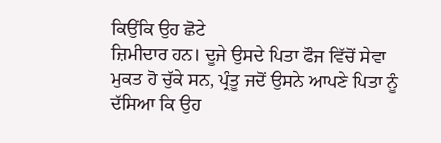ਕਿਉਂਕਿ ਉਹ ਛੋਟੇ
ਜ਼ਿਮੀਦਾਰ ਹਨ। ਦੂਜੇ ਉਸਦੇ ਪਿਤਾ ਫੌਜ ਵਿੱਚੋਂ ਸੇਵਾ ਮੁਕਤ ਹੋ ਚੁੱਕੇ ਸਨ, ਪ੍ਰੰਤੂ ਜਦੋਂ ਉਸਨੇ ਆਪਣੇ ਪਿਤਾ ਨੂੰ ਦੱਸਿਆ ਕਿ ਉਹ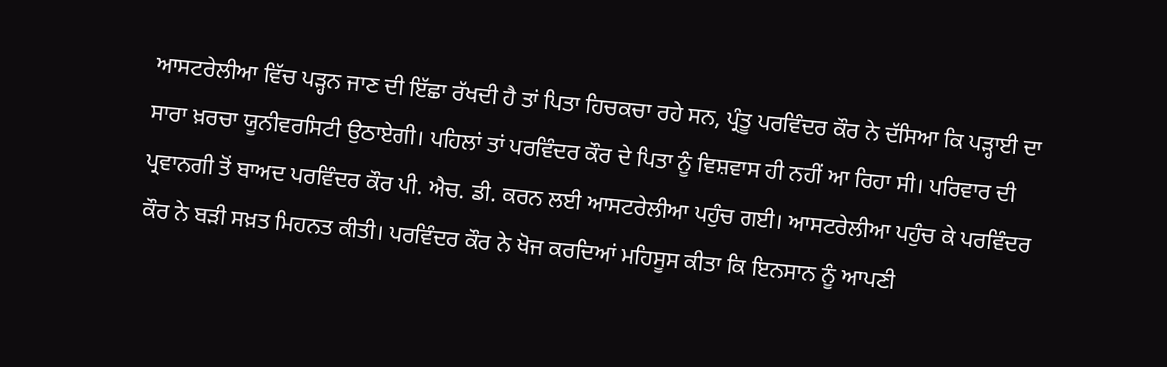ਆਸਟਰੇਲੀਆ ਵਿੱਚ ਪੜ੍ਹਨ ਜਾਣ ਦੀ ਇੱਛਾ ਰੱਖਦੀ ਹੈ ਤਾਂ ਪਿਤਾ ਹਿਚਕਚਾ ਰਹੇ ਸਨ, ਪ੍ਰੰਤੂ ਪਰਵਿੰਦਰ ਕੌਰ ਨੇ ਦੱਸਿਆ ਕਿ ਪੜ੍ਹਾਈ ਦਾ
ਸਾਰਾ ਖ਼ਰਚਾ ਯੂਨੀਵਰਸਿਟੀ ਉਠਾਏਗੀ। ਪਹਿਲਾਂ ਤਾਂ ਪਰਵਿੰਦਰ ਕੌਰ ਦੇ ਪਿਤਾ ਨੂੰ ਵਿਸ਼ਵਾਸ ਹੀ ਨਹੀਂ ਆ ਰਿਹਾ ਸੀ। ਪਰਿਵਾਰ ਦੀ
ਪ੍ਰਵਾਨਗੀ ਤੋਂ ਬਾਅਦ ਪਰਵਿੰਦਰ ਕੌਰ ਪੀ. ਐਚ. ਡੀ. ਕਰਨ ਲਈ ਆਸਟਰੇਲੀਆ ਪਹੁੰਚ ਗਈ। ਆਸਟਰੇਲੀਆ ਪਹੁੰਚ ਕੇ ਪਰਵਿੰਦਰ
ਕੌਰ ਨੇ ਬੜੀ ਸਖ਼ਤ ਮਿਹਨਤ ਕੀਤੀ। ਪਰਵਿੰਦਰ ਕੌਰ ਨੇ ਖੋਜ ਕਰਦਿਆਂ ਮਹਿਸੂਸ ਕੀਤਾ ਕਿ ਇਨਸਾਨ ਨੂੰ ਆਪਣੀ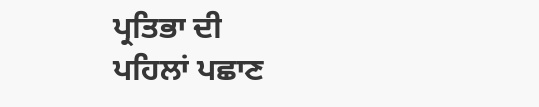ਪ੍ਰਤਿਭਾ ਦੀ
ਪਹਿਲਾਂ ਪਛਾਣ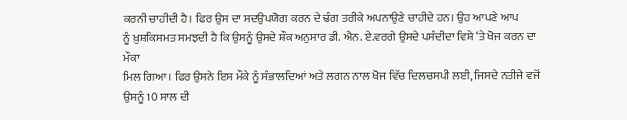ਕਰਨੀ ਚਾਹੀਦੀ ਹੈ। ਫਿਰ ਉਸ ਦਾ ਸਦਉਪਯੋਗ ਕਰਨ ਦੇ ਢੰਗ ਤਰੀਕੇ ਅਪਨਾਉਣੇ ਚਾਹੀਦੇ ਹਨ। ਉਹ ਆਪਣੇ ਆਪ
ਨੂੰ ਖ਼ੁਸ਼ਕਿਸਮਤ ਸਮਝਦੀ ਹੈ ਕਿ ਉਸਨੂੰ ਉਸਦੇ ਸ਼ੌਕ ਅਨੁਸਾਰ ਡੀ. ਐਨ. ਏ.ਵਰਗੇ ਉਸਦੇ ਪਸੰਦੀਦਾ ਵਿਸ਼ੇ ‘ਤੇ ਖੋਜ ਕਰਨ ਦਾ ਮੌਕਾ
ਮਿਲ ਗਿਆ। ਫਿਰ ਉਸਨੇ ਇਸ ਮੌਕੇ ਨੂੰ ਸੰਭਾਲਦਿਆਂ ਅਤੇ ਲਗਨ ਨਾਲ ਖੋਜ ਵਿੱਚ ਦਿਲਚਸਪੀ ਲਈ, ਜਿਸਦੇ ਨਤੀਜੇ ਵਜੋਂ
ਉਸਨੂੰ 10 ਸਾਲ ਦੀ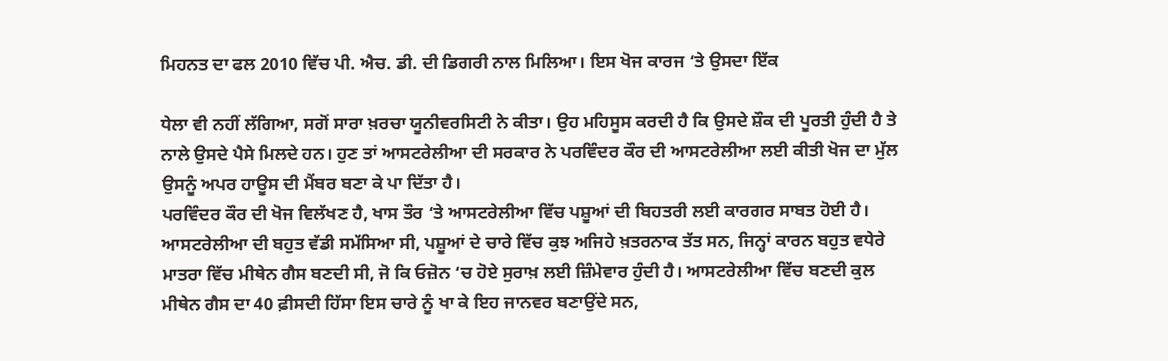ਮਿਹਨਤ ਦਾ ਫਲ 2010 ਵਿੱਚ ਪੀ. ਐਚ. ਡੀ. ਦੀ ਡਿਗਰੀ ਨਾਲ ਮਿਲਿਆ। ਇਸ ਖੋਜ ਕਾਰਜ ‘ਤੇ ਉਸਦਾ ਇੱਕ

ਧੇਲਾ ਵੀ ਨਹੀਂ ਲੱਗਿਆ, ਸਗੋਂ ਸਾਰਾ ਖ਼ਰਚਾ ਯੂਨੀਵਰਸਿਟੀ ਨੇ ਕੀਤਾ। ਉਹ ਮਹਿਸੂਸ ਕਰਦੀ ਹੈ ਕਿ ਉਸਦੇ ਸ਼ੌਕ ਦੀ ਪੂਰਤੀ ਹੁੰਦੀ ਹੈ ਤੇ
ਨਾਲੇ ਉਸਦੇ ਪੈਸੇ ਮਿਲਦੇ ਹਨ। ਹੁਣ ਤਾਂ ਆਸਟਰੇਲੀਆ ਦੀ ਸਰਕਾਰ ਨੇ ਪਰਵਿੰਦਰ ਕੌਰ ਦੀ ਆਸਟਰੇਲੀਆ ਲਈ ਕੀਤੀ ਖੋਜ ਦਾ ਮੁੱਲ
ਉਸਨੂੰ ਅਪਰ ਹਾਊਸ ਦੀ ਮੈਂਬਰ ਬਣਾ ਕੇ ਪਾ ਦਿੱਤਾ ਹੈ।
ਪਰਵਿੰਦਰ ਕੌਰ ਦੀ ਖੋਜ ਵਿਲੱਖਣ ਹੈ, ਖਾਸ ਤੌਰ ‘ਤੇ ਆਸਟਰੇਲੀਆ ਵਿੱਚ ਪਸ਼ੂਆਂ ਦੀ ਬਿਹਤਰੀ ਲਈ ਕਾਰਗਰ ਸਾਬਤ ਹੋਈ ਹੈ।
ਆਸਟਰੇਲੀਆ ਦੀ ਬਹੁਤ ਵੱਡੀ ਸਮੱਸਿਆ ਸੀ, ਪਸ਼ੂਆਂ ਦੇ ਚਾਰੇ ਵਿੱਚ ਕੁਝ ਅਜਿਹੇ ਖ਼ਤਰਨਾਕ ਤੱਤ ਸਨ, ਜਿਨ੍ਹਾਂ ਕਾਰਨ ਬਹੁਤ ਵਧੇਰੇ
ਮਾਤਰਾ ਵਿੱਚ ਮੀਥੇਨ ਗੈਸ ਬਣਦੀ ਸੀ, ਜੋ ਕਿ ਓਜ਼ੋਨ ‘ਚ ਹੋਏ ਸੁਰਾਖ਼ ਲਈ ਜ਼ਿੰਮੇਵਾਰ ਹੁੰਦੀ ਹੈ। ਆਸਟਰੇਲੀਆ ਵਿੱਚ ਬਣਦੀ ਕੁਲ
ਮੀਥੇਨ ਗੈਸ ਦਾ 40 ਫ਼ੀਸਦੀ ਹਿੱਸਾ ਇਸ ਚਾਰੇ ਨੂੰ ਖਾ ਕੇ ਇਹ ਜਾਨਵਰ ਬਣਾਉਂਦੇ ਸਨ,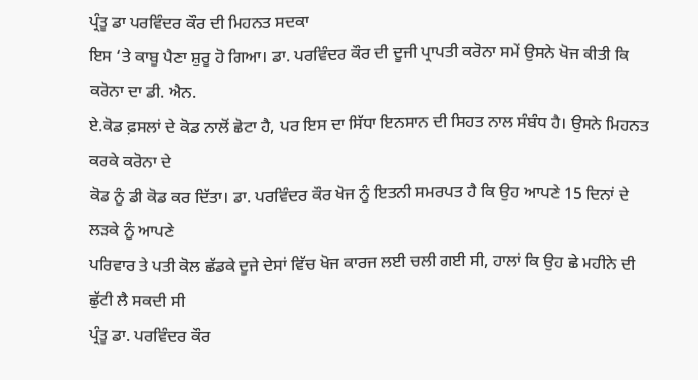ਪ੍ਰੰਤੂ ਡਾ ਪਰਵਿੰਦਰ ਕੌਰ ਦੀ ਮਿਹਨਤ ਸਦਕਾ
ਇਸ ‘ਤੇ ਕਾਬੂ ਪੈਣਾ ਸ਼ੁਰੂ ਹੋ ਗਿਆ। ਡਾ. ਪਰਵਿੰਦਰ ਕੌਰ ਦੀ ਦੂਜੀ ਪ੍ਰਾਪਤੀ ਕਰੋਨਾ ਸਮੇਂ ਉਸਨੇ ਖੋਜ ਕੀਤੀ ਕਿ ਕਰੋਨਾ ਦਾ ਡੀ. ਐਨ.
ਏ.ਕੋਡ ਫ਼ਸਲਾਂ ਦੇ ਕੋਡ ਨਾਲੋਂ ਛੋਟਾ ਹੈ, ਪਰ ਇਸ ਦਾ ਸਿੱਧਾ ਇਨਸਾਨ ਦੀ ਸਿਹਤ ਨਾਲ ਸੰਬੰਧ ਹੈ। ਉਸਨੇ ਮਿਹਨਤ ਕਰਕੇ ਕਰੋਨਾ ਦੇ
ਕੋਡ ਨੂੰ ਡੀ ਕੋਡ ਕਰ ਦਿੱਤਾ। ਡਾ. ਪਰਵਿੰਦਰ ਕੌਰ ਖੋਜ ਨੂੰ ਇਤਨੀ ਸਮਰਪਤ ਹੈ ਕਿ ਉਹ ਆਪਣੇ 15 ਦਿਨਾਂ ਦੇ ਲੜਕੇ ਨੂੰ ਆਪਣੇ
ਪਰਿਵਾਰ ਤੇ ਪਤੀ ਕੋਲ ਛੱਡਕੇ ਦੂਜੇ ਦੇਸਾਂ ਵਿੱਚ ਖੋਜ ਕਾਰਜ ਲਈ ਚਲੀ ਗਈ ਸੀ, ਹਾਲਾਂ ਕਿ ਉਹ ਛੇ ਮਹੀਨੇ ਦੀ ਛੁੱਟੀ ਲੈ ਸਕਦੀ ਸੀ
ਪ੍ਰੰਤੂ ਡਾ. ਪਰਵਿੰਦਰ ਕੌਰ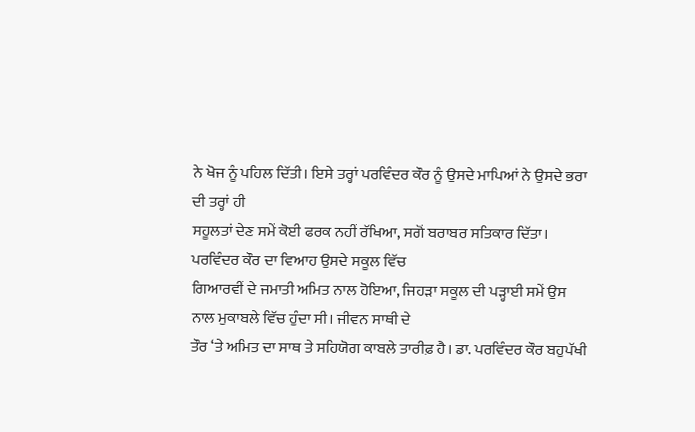ਨੇ ਖੋਜ ਨੂੰ ਪਹਿਲ ਦਿੱਤੀ। ਇਸੇ ਤਰ੍ਹਾਂ ਪਰਵਿੰਦਰ ਕੌਰ ਨੂੰ ਉਸਦੇ ਮਾਪਿਆਂ ਨੇ ਉਸਦੇ ਭਰਾ ਦੀ ਤਰ੍ਹਾਂ ਹੀ
ਸਹੂਲਤਾਂ ਦੇਣ ਸਮੇਂ ਕੋਈ ਫਰਕ ਨਹੀਂ ਰੱਖਿਆ, ਸਗੋਂ ਬਰਾਬਰ ਸਤਿਕਾਰ ਦਿੱਤਾ। ਪਰਵਿੰਦਰ ਕੌਰ ਦਾ ਵਿਆਹ ਉਸਦੇ ਸਕੂਲ ਵਿੱਚ
ਗਿਆਰਵੀਂ ਦੇ ਜਮਾਤੀ ਅਮਿਤ ਨਾਲ ਹੋਇਆ, ਜਿਹੜਾ ਸਕੂਲ ਦੀ ਪੜ੍ਹਾਈ ਸਮੇਂ ਉਸ ਨਾਲ ਮੁਕਾਬਲੇ ਵਿੱਚ ਹੁੰਦਾ ਸੀ। ਜੀਵਨ ਸਾਥੀ ਦੇ
ਤੌਰ ‘ਤੇ ਅਮਿਤ ਦਾ ਸਾਥ ਤੇ ਸਹਿਯੋਗ ਕਾਬਲੇ ਤਾਰੀਫ਼ ਹੈ। ਡਾ. ਪਰਵਿੰਦਰ ਕੌਰ ਬਹੁਪੱਖੀ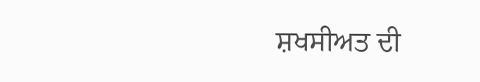ਸ਼ਖਸੀਅਤ ਦੀ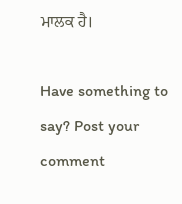ਮਾਲਕ ਹੈ।

Have something to say? Post your comment